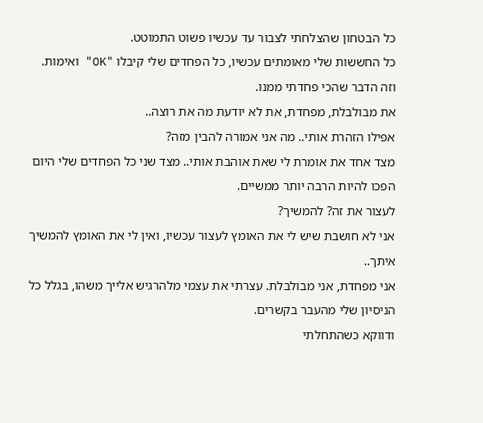כל הבטחון שהצלחתי לצבור עד עכשיו פשוט התמוטט.
כל החששות שלי מאומתים עכשיו, כל הפחדים שלי קיבלו "OK" ואימות.
וזה הדבר שהכי פחדתי ממנו.
את מבולבלת, מפחדת, את לא יודעת מה את רוצה..
אפילו הזהרת אותי.. מה אני אמורה להבין מזה?
מצד אחד את אומרת לי שאת אוהבת אותי.. מצד שני כל הפחדים שלי היום הפכו להיות הרבה יותר ממשיים.
לעצור את זה? להמשיך?
אני לא חושבת שיש לי את האומץ לעצור עכשיו, ואין לי את האומץ להמשיך איתך..
אני מפחדת, אני מבולבלת. עצרתי את עצמי מלהרגיש אלייך משהו, בגלל כל הניסיון שלי מהעבר בקשרים.
ודווקא כשהתחלתי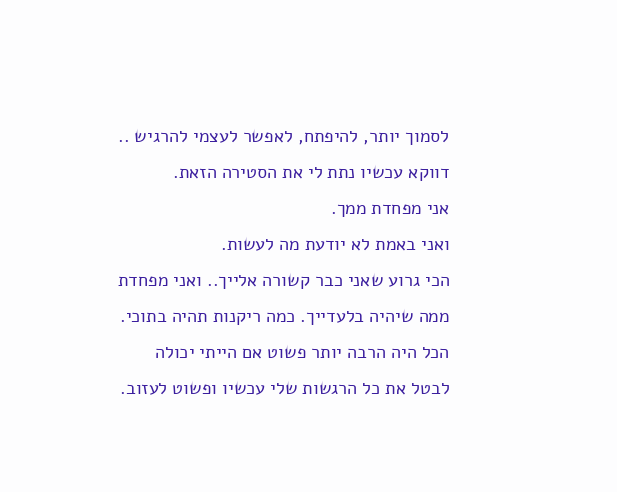לסמוך יותר, להיפתח, לאפשר לעצמי להרגיש .. דווקא עכשיו נתת לי את הסטירה הזאת.
אני מפחדת ממך.
ואני באמת לא יודעת מה לעשות.
הכי גרוע שאני כבר קשורה אלייך.. ואני מפחדת ממה שיהיה בלעדייך. כמה ריקנות תהיה בתוכי.
הכל היה הרבה יותר פשוט אם הייתי יכולה לבטל את כל הרגשות שלי עכשיו ופשוט לעזוב.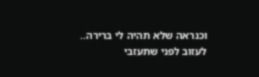וכנראה שלא תהיה לי ברירה.. לעזוב לפני שתעזבי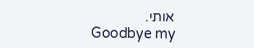אותי.
Goodbye my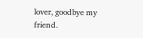lover, goodbye my friend.